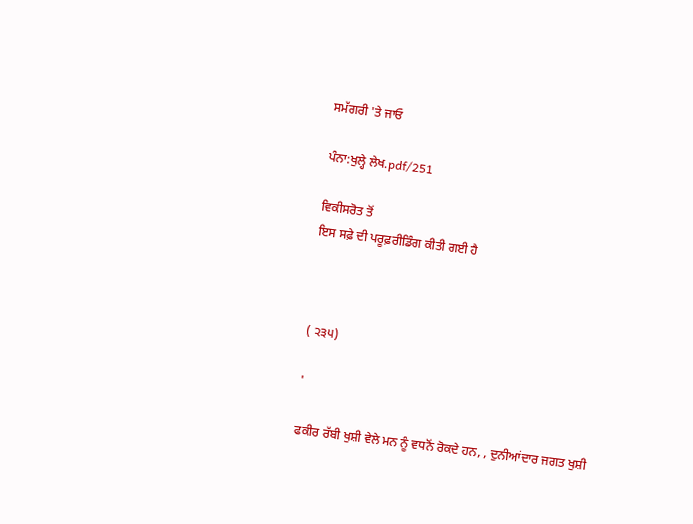ਸਮੱਗਰੀ 'ਤੇ ਜਾਓ

ਪੰਨਾ:ਖੁਲ੍ਹੇ ਲੇਖ.pdf/251

ਵਿਕੀਸਰੋਤ ਤੋਂ
ਇਸ ਸਫ਼ੇ ਦੀ ਪਰੂਫ਼ਰੀਡਿੰਗ ਕੀਤੀ ਗਈ ਹੈ



( ੨੩੫)

'

ਫਕੀਰ ਰੱਬੀ ਖੁਸ਼ੀ ਵੇਲੇ ਮਨ ਨੂੰ ਵਧਨੋਂ ਰੋਕਦੇ ਹਨ, , ਦੁਨੀਆਂਦਾਰ ਜਗਤ ਖੁਸ਼ੀ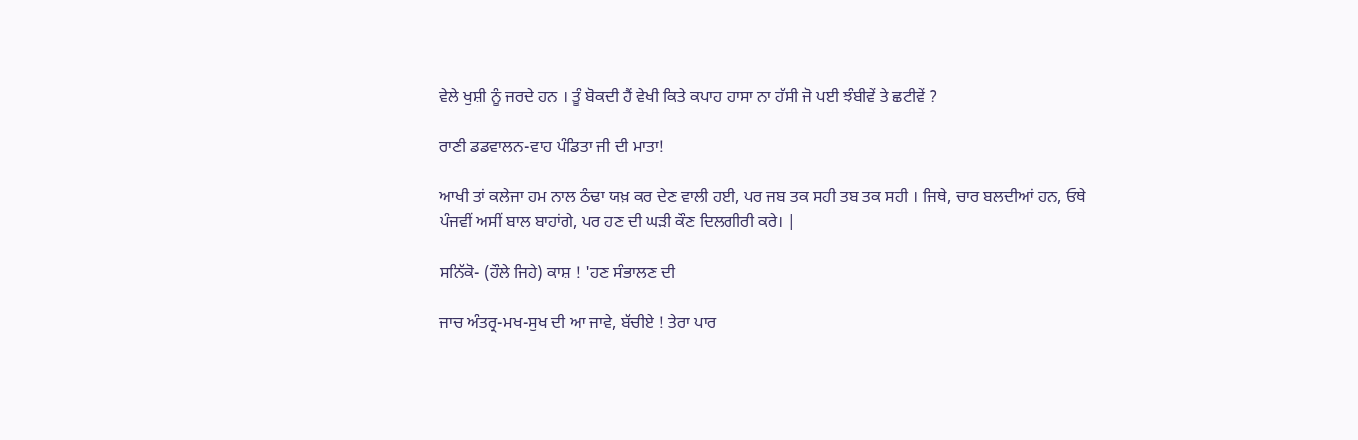ਵੇਲੇ ਖੁਸ਼ੀ ਨੂੰ ਜਰਦੇ ਹਨ । ਤੂੰ ਬੋਕਦੀ ਹੈਂ ਵੇਖੀ ਕਿਤੇ ਕਪਾਹ ਹਾਸਾ ਨਾ ਹੱਸੀ ਜੋ ਪਈ ਝੰਬੀਵੇਂ ਤੇ ਛਟੀਵੇਂ ?

ਰਾਣੀ ਡਡਵਾਲਨ-ਵਾਹ ਪੰਡਿਤਾ ਜੀ ਦੀ ਮਾਤਾ!

ਆਖੀ ਤਾਂ ਕਲੇਜਾ ਹਮ ਨਾਲ ਠੰਢਾ ਯਖ਼ ਕਰ ਦੇਣ ਵਾਲੀ ਹਈ, ਪਰ ਜਬ ਤਕ ਸਹੀ ਤਬ ਤਕ ਸਹੀ । ਜਿਥੇ, ਚਾਰ ਬਲਦੀਆਂ ਹਨ, ਓਥੇ ਪੰਜਵੀਂ ਅਸੀਂ ਬਾਲ ਬਾਹਾਂਗੇ, ਪਰ ਹਣ ਦੀ ਘੜੀ ਕੌਣ ਦਿਲਗੀਰੀ ਕਰੇ। |

ਸਨਿੱਕੋ- (ਹੌਲੇ ਜਿਹੇ) ਕਾਸ਼ ! 'ਹਣ ਸੰਭਾਲਣ ਦੀ

ਜਾਚ ਅੰਤਰ੍ਰ-ਮਖ-ਸੁਖ ਦੀ ਆ ਜਾਵੇ, ਬੱਚੀਏ ! ਤੇਰਾ ਪਾਰ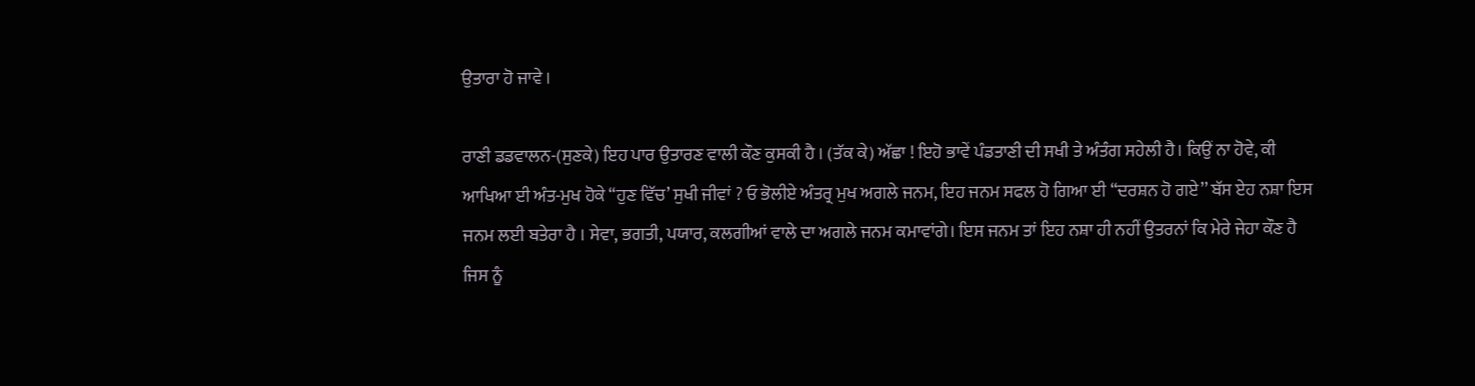ਉਤਾਰਾ ਹੋ ਜਾਵੇ ।

ਰਾਣੀ ਡਡਵਾਲਨ-(ਸੁਣਕੇ) ਇਹ ਪਾਰ ਉਤਾਰਣ ਵਾਲੀ ਕੌਣ ਕੁਸਕੀ ਹੈ । (ਤੱਕ ਕੇ) ਅੱਛਾ ! ਇਹੋ ਭਾਵੇਂ ਪੰਡਤਾਣੀ ਦੀ ਸਖੀ ਤੇ ਅੰਤੰਗ ਸਹੇਲੀ ਹੈ। ਕਿਉਂ ਨਾ ਹੋਵੇ, ਕੀ ਆਖਿਆ ਈ ਅੰਤ-ਮੁਖ ਹੋਕੇ “ਹੁਣ ਵਿੱਚ’ ਸੁਖੀ ਜੀਵਾਂ ? ਓ ਭੋਲੀਏ ਅੰਤਰ੍ਰ ਮੁਖ ਅਗਲੇ ਜਨਮ, ਇਹ ਜਨਮ ਸਫਲ ਹੋ ਗਿਆ ਈ “ਦਰਸ਼ਨ ਹੋ ਗਏ’’ ਬੱਸ ਏਹ ਨਸ਼ਾ ਇਸ ਜਨਮ ਲਈ ਬਤੇਰਾ ਹੈ । ਸੇਵਾ, ਭਗਤੀ, ਪਯਾਰ, ਕਲਗੀਆਂ ਵਾਲੇ ਦਾ ਅਗਲੇ ਜਨਮ ਕਮਾਵਾਂਗੇ। ਇਸ ਜਨਮ ਤਾਂ ਇਹ ਨਸ਼ਾ ਹੀ ਨਹੀਂ ਉਤਰਨਾਂ ਕਿ ਮੇਰੇ ਜੇਹਾ ਕੌਣ ਹੈ ਜਿਸ ਨੂੰ